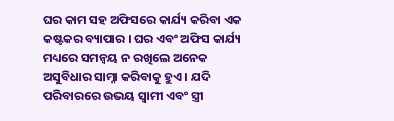ଘର କାମ ସହ ଅଫିସରେ କାର୍ଯ୍ୟ କରିବା ଏକ କଷ୍ଟକର ବ୍ୟାପାର । ଘର ଏବଂ ଅଫିସ କାର୍ଯ୍ୟ ମଧ୍ୟରେ ସମନ୍ଵୟ ନ ରଖିଲେ ଅନେକ ଅସୁବିଧାର ସାମ୍ନା କରିବାକୁ ହୁଏ । ଯଦି ପରିବାରରେ ଉଭୟ ସ୍ଵାମୀ ଏବଂ ସ୍ତ୍ରୀ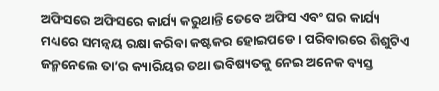ଅଫିସରେ ଅଫିସରେ କାର୍ଯ୍ୟ କରୁଥାନ୍ତି ତେବେ ଅଫିସ ଏବଂ ଘର କାର୍ଯ୍ୟ ମଧ୍ୟରେ ସମନ୍ଵୟ ରକ୍ଷା କରିବା କଷ୍ଟକର ହୋଇପଡେ । ପରିବାରରେ ଶିଶୁଟିଏ ଜନ୍ମନେଲେ ତା’ର କ୍ୟାରିୟର ତଥା ଭବିଷ୍ୟତକୁ ନେଇ ଅନେକ ବ୍ୟସ୍ତ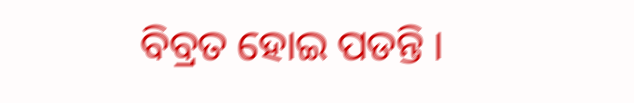ବିବ୍ରତ ହୋଇ ପଡନ୍ତି ।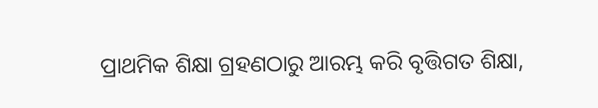ପ୍ରାଥମିକ ଶିକ୍ଷା ଗ୍ରହଣଠାରୁ ଆରମ୍ଭ କରି ବୃତ୍ତିଗତ ଶିକ୍ଷା,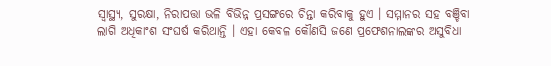ସ୍ୱାସ୍ଥ୍ୟ, ସୁରକ୍ଷା, ନିରାପତ୍ତା ଭଳି ବିଭିନ୍ନ ପ୍ରସଙ୍ଗରେ ଚିନ୍ତା କରିବାକୁ ହୁଏ । ସମ୍ମାନର ସହ ବଞ୍ଚିବା ଲାଗି ଅଧିକାଂଶ ସଂଘର୍ଷ କରିଥାନ୍ତି । ଏହା କେବଳ କୌଣସି ଜଣେ ପ୍ରଫେଶନାଲଙ୍କର ଅସୁବିଧା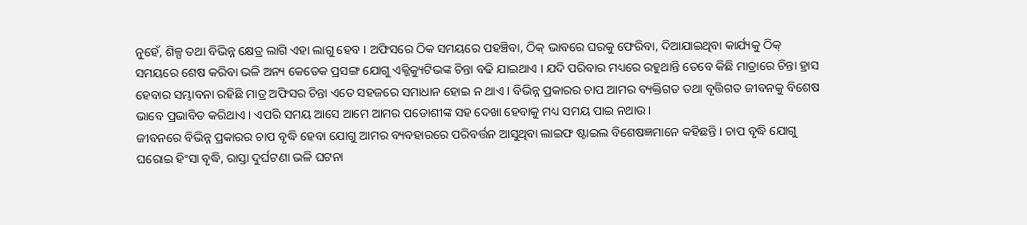ନୁହେଁ, ଶିଳ୍ପ ତଥା ବିଭିନ୍ନ କ୍ଷେତ୍ର ଲାଗି ଏହା ଲାଗୁ ହେବ । ଅଫିସରେ ଠିକ ସମୟରେ ପହଞ୍ଚିବା, ଠିକ୍ ଭାବରେ ଘରକୁ ଫେରିବା, ଦିଆଯାଇଥିବା କାର୍ଯ୍ୟକୁ ଠିକ୍ ସମୟରେ ଶେଷ କରିବା ଭଳି ଅନ୍ୟ କେତେକ ପ୍ରସଙ୍ଗ ଯୋଗୁ ଏକ୍ଜିକ୍ୟୁଟିଭଙ୍କ ଚିନ୍ତା ବଢି ଯାଇଥାଏ । ଯଦି ପରିବାର ମଧ୍ୟରେ ରହୁଥାନ୍ତି ତେବେ କିଛି ମାତ୍ରାରେ ଚିନ୍ତା ହ୍ରାସ ହେବାର ସମ୍ଭାବନା ରହିଛି ମାତ୍ର ଅଫିସର ଚିନ୍ତା ଏତେ ସହଜରେ ସମାଧାନ ହୋଇ ନ ଥାଏ । ବିଭିନ୍ନ ପ୍ରକାରର ଚାପ ଆମର ବ୍ୟକ୍ତିଗତ ତଥା ବୃତ୍ତିଗତ ଜୀବନକୁ ବିଶେଷ ଭାବେ ପ୍ରଭାବିତ କରିଥାଏ । ଏପରି ସମୟ ଆସେ ଆମେ ଆମର ପଡୋଶୀଙ୍କ ସହ ଦେଖା ହେବାକୁ ମଧ୍ୟ ସମୟ ପାଇ ନଥାଉ ।
ଜୀବନରେ ବିଭିନ୍ନ ପ୍ରକାରର ଚାପ ବୃଦ୍ଧି ହେବା ଯୋଗୁ ଆମର ବ୍ୟବହାରରେ ପରିବର୍ତ୍ତନ ଆସୁଥିବା ଲାଇଫ ଷ୍ଟାଇଲ ବିଶେଷଜ୍ଞମାନେ କହିଛନ୍ତି । ଚାପ ବୃଦ୍ଧି ଯୋଗୁ ଘରୋଇ ହିଂସା ବୃଦ୍ଧି, ରାସ୍ତା ଦୁର୍ଘଟଣା ଭଳି ଘଟନା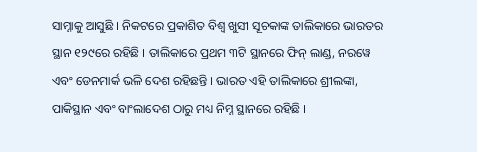ସାମ୍ନାକୁ ଆସୁଛି । ନିକଟରେ ପ୍ରକାଶିତ ବିଶ୍ଵ ଖୁସୀ ସୂଚକାଙ୍କ ତାଲିକାରେ ଭାରତର ସ୍ଥାନ ୧୨୯ରେ ରହିଛି । ତାଲିକାରେ ପ୍ରଥମ ୩ଟି ସ୍ଥାନରେ ଫିନ୍ ଲାଣ୍ଡ, ନରୱେ ଏବଂ ଡେନମାର୍କ ଭଳି ଦେଶ ରହିଛନ୍ତି । ଭାରତ ଏହି ତାଲିକାରେ ଶ୍ରୀଲଙ୍କା, ପାକିସ୍ଥାନ ଏବଂ ବାଂଲାଦେଶ ଠାରୁ ମଧ୍ୟ ନିମ୍ନ ସ୍ଥାନରେ ରହିଛି ।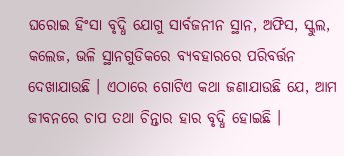ଘରୋଇ ହିଂସା ବୃଦ୍ଧି ଯୋଗୁ ସାର୍ବଜନୀନ ସ୍ଥାନ, ଅଫିସ, ସ୍କୁଲ, କଲେଜ, ଭଳି ସ୍ଥାନଗୁଡିକରେ ବ୍ୟବହାରରେ ପରିବର୍ତ୍ତନ ଦେଖାଯାଉଛି । ଏଠାରେ ଗୋଟିଏ କଥା ଜଣାଯାଉଛି ଯେ, ଆମ ଜୀବନରେ ଚାପ ତଥା ଚିନ୍ତାର ହାର ବୃଦ୍ଧି ହୋଇଛି ।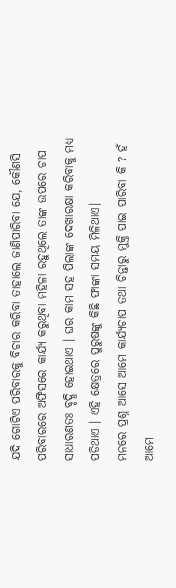ଯଦି ଗୋଟିଏ ପରିବାରକୁ ବିଚାର କରିବା ତାହାଲେ ଜାଣିପାରିବା ଯେ, କୌଣସି ପରିବାରରେ ଅଫିସରେ କାର୍ଯ୍ୟ କରୁଥିବା ମହିଳା ରହୁଥିଲେ ତାଙ୍କ ଉପରେ ଚାପ ସାଧାରଣତଃ ବୃଦ୍ଧି ହୋଇଥାଏ । ଘର କାମ ସହ ପିଲାଙ୍କ ଦେଖାରକ୍ଷା କରିବାକୁ ମଧ୍ୟ ପଡିଥାଏ । ଏହି କ୍ଷେତ୍ରରେ ପୁରୁଷଙ୍କୁ କିଛି ଫାଙ୍କା ସମୟ ମିଳିଥାଏ।
ମନରେ ପ୍ରଶ୍ନ ଆସେ ଆମେ କାର୍ଯ୍ୟଚାପ ତଥା ଚିନ୍ତାରୁ ମୁକ୍ତି ପାଇ ପାରିବା କି ? ହଁ ଆମେ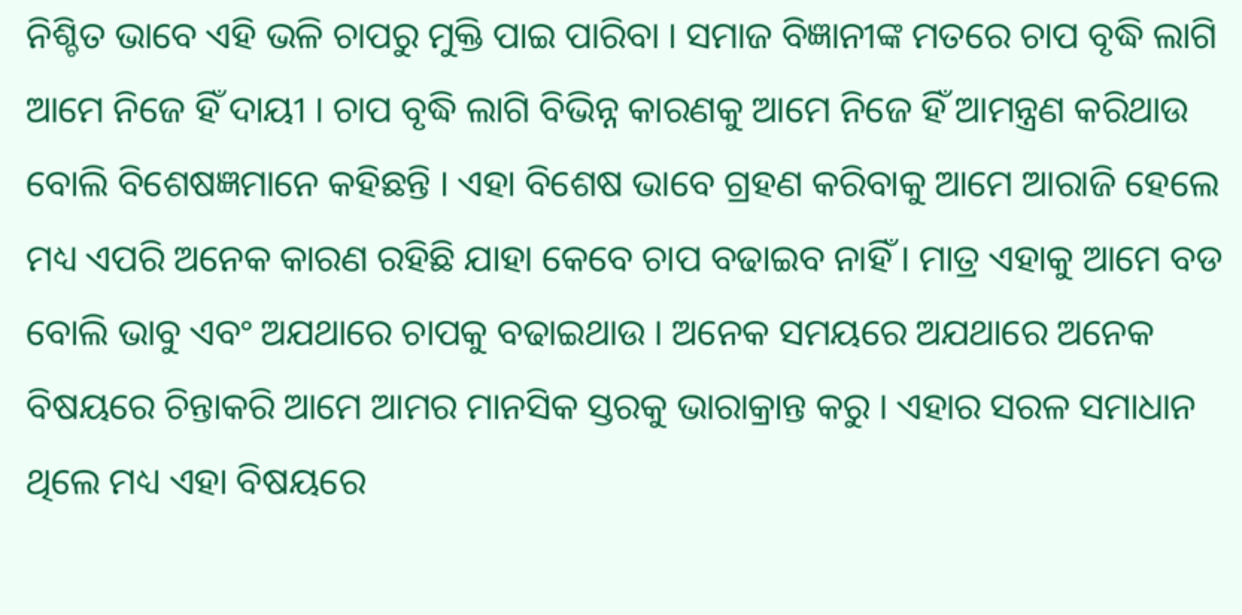ନିଶ୍ଚିତ ଭାବେ ଏହି ଭଳି ଚାପରୁ ମୁକ୍ତି ପାଇ ପାରିବା । ସମାଜ ବିଜ୍ଞାନୀଙ୍କ ମତରେ ଚାପ ବୃଦ୍ଧି ଲାଗି ଆମେ ନିଜେ ହିଁ ଦାୟୀ । ଚାପ ବୃଦ୍ଧି ଲାଗି ବିଭିନ୍ନ କାରଣକୁ ଆମେ ନିଜେ ହିଁ ଆମନ୍ତ୍ରଣ କରିଥାଉ ବୋଲି ବିଶେଷଜ୍ଞମାନେ କହିଛନ୍ତି । ଏହା ବିଶେଷ ଭାବେ ଗ୍ରହଣ କରିବାକୁ ଆମେ ଆରାଜି ହେଲେ ମଧ୍ୟ ଏପରି ଅନେକ କାରଣ ରହିଛି ଯାହା କେବେ ଚାପ ବଢାଇବ ନାହିଁ । ମାତ୍ର ଏହାକୁ ଆମେ ବଡ ବୋଲି ଭାବୁ ଏବଂ ଅଯଥାରେ ଚାପକୁ ବଢାଇଥାଉ । ଅନେକ ସମୟରେ ଅଯଥାରେ ଅନେକ ବିଷୟରେ ଚିନ୍ତାକରି ଆମେ ଆମର ମାନସିକ ସ୍ତରକୁ ଭାରାକ୍ରାନ୍ତ କରୁ । ଏହାର ସରଳ ସମାଧାନ ଥିଲେ ମଧ୍ୟ ଏହା ବିଷୟରେ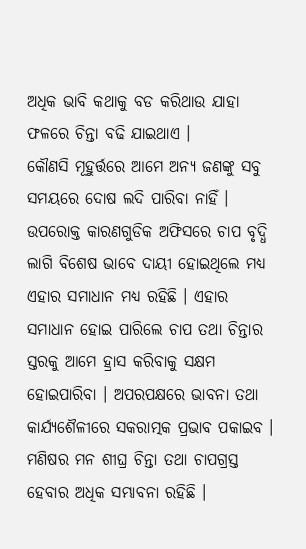ଅଧିକ ଭାବି କଥାକୁ ବଡ କରିଥାଉ ଯାହା ଫଳରେ ଚିନ୍ତା ବଢି ଯାଇଥାଏ ।
କୌଣସି ମୂହୁର୍ତ୍ତରେ ଆମେ ଅନ୍ୟ ଜଣଙ୍କୁ ସବୁ ସମୟରେ ଦୋଷ ଲଦି ପାରିବା ନାହିଁ । ଉପରୋକ୍ତ କାରଣଗୁଡିକ ଅଫିସରେ ଚାପ ବୃଦ୍ଧି ଲାଗି ବିଶେଷ ଭାବେ ଦାୟୀ ହୋଇଥିଲେ ମଧ୍ୟ ଏହାର ସମାଧାନ ମଧ୍ୟ ରହିଛି । ଏହାର ସମାଧାନ ହୋଇ ପାରିଲେ ଚାପ ତଥା ଚିନ୍ତାର ସ୍ତରକୁ ଆମେ ହ୍ରାସ କରିବାକୁ ସକ୍ଷମ ହୋଇପାରିବା । ଅପରପକ୍ଷରେ ଭାବନା ତଥା କାର୍ଯ୍ୟଶୈଳୀରେ ସକରାତ୍ମକ ପ୍ରଭାବ ପକାଇବ । ମଣିଷର ମନ ଶୀଘ୍ର ଚିନ୍ତା ତଥା ଚାପଗ୍ରସ୍ତ ହେବାର ଅଧିକ ସମ୍ଭାବନା ରହିଛି ।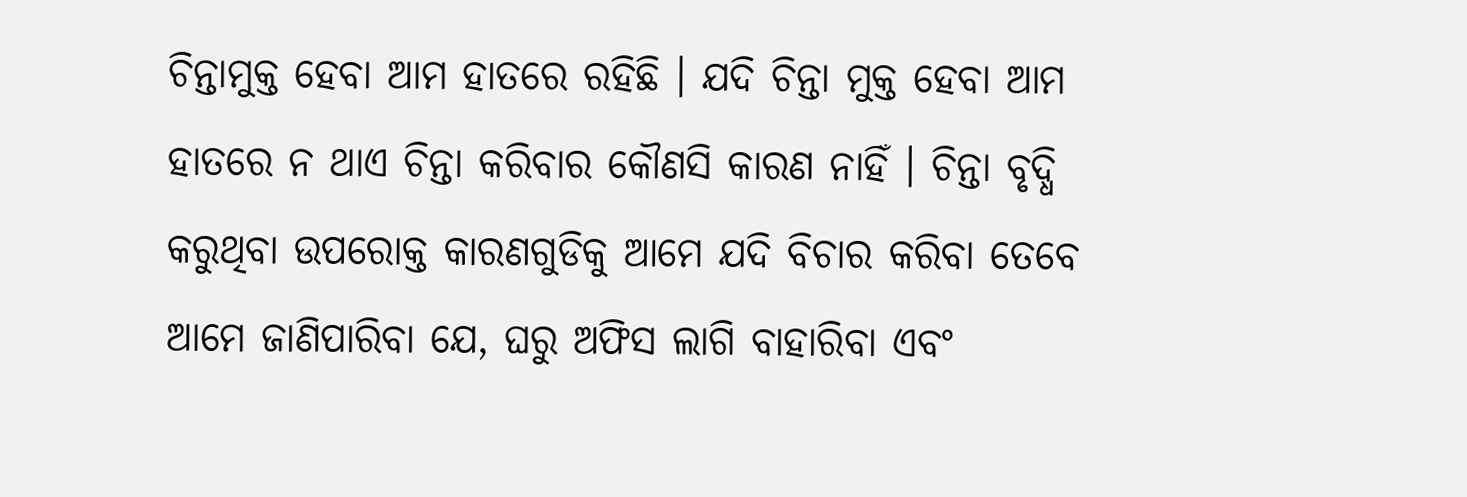ଚିନ୍ତାମୁକ୍ତ ହେବା ଆମ ହାତରେ ରହିଛି । ଯଦି ଚିନ୍ତା ମୁକ୍ତ ହେବା ଆମ ହାତରେ ନ ଥାଏ ଚିନ୍ତା କରିବାର କୌଣସି କାରଣ ନାହିଁ । ଚିନ୍ତା ବୃଦ୍ଧି କରୁଥିବା ଉପରୋକ୍ତ କାରଣଗୁଡିକୁ ଆମେ ଯଦି ବିଚାର କରିବା ତେବେ ଆମେ ଜାଣିପାରିବା ଯେ, ଘରୁ ଅଫିସ ଲାଗି ବାହାରିବା ଏବଂ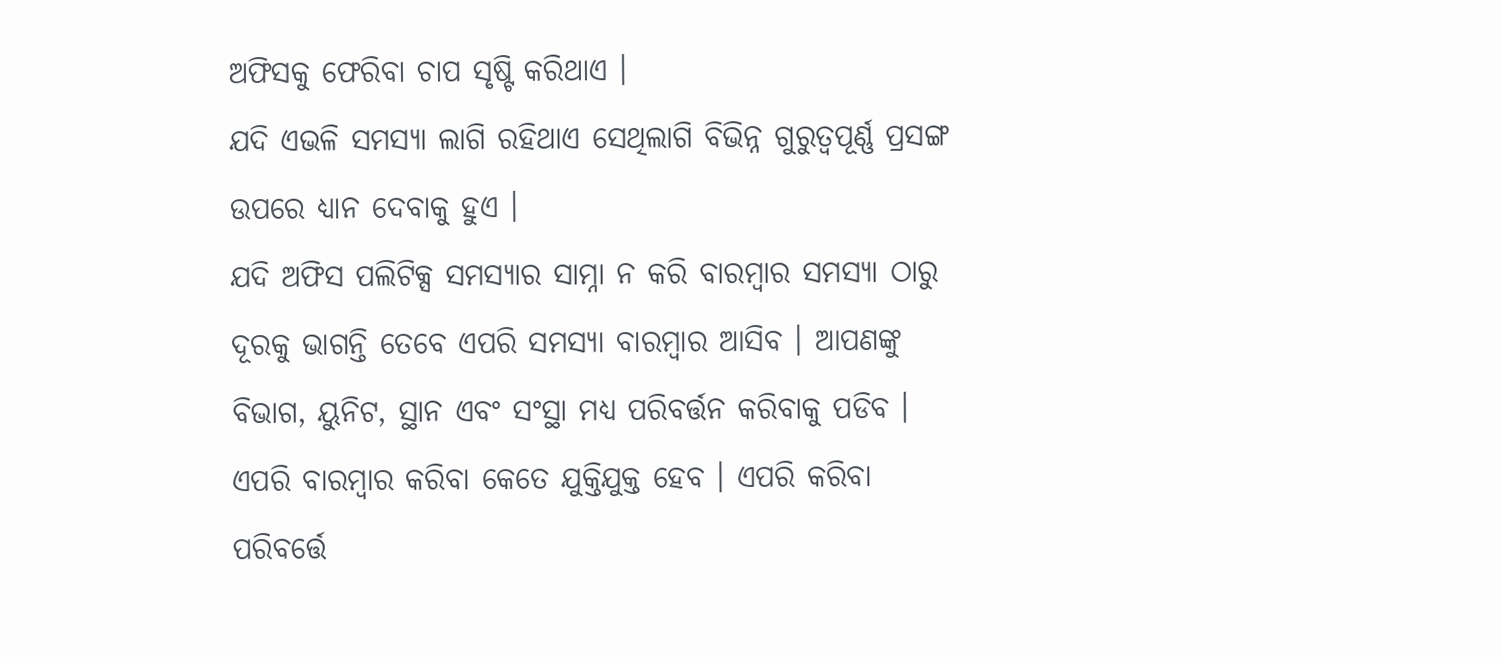ଅଫିସକୁ ଫେରିବା ଚାପ ସୃଷ୍ଟି କରିଥାଏ ।
ଯଦି ଏଭଳି ସମସ୍ୟା ଲାଗି ରହିଥାଏ ସେଥିଲାଗି ବିଭିନ୍ନ ଗୁରୁତ୍ଵପୂର୍ଣ୍ଣ ପ୍ରସଙ୍ଗ ଉପରେ ଧ୍ୟାନ ଦେବାକୁ ହୁଏ ।
ଯଦି ଅଫିସ ପଲିଟିକ୍ସ ସମସ୍ୟାର ସାମ୍ନା ନ କରି ବାରମ୍ବାର ସମସ୍ୟା ଠାରୁ ଦୂରକୁ ଭାଗନ୍ତି ତେବେ ଏପରି ସମସ୍ୟା ବାରମ୍ବାର ଆସିବ । ଆପଣଙ୍କୁ ବିଭାଗ, ୟୁନିଟ, ସ୍ଥାନ ଏବଂ ସଂସ୍ଥା ମଧ୍ୟ ପରିବର୍ତ୍ତନ କରିବାକୁ ପଡିବ । ଏପରି ବାରମ୍ବାର କରିବା କେତେ ଯୁକ୍ତିଯୁକ୍ତ ହେବ । ଏପରି କରିବା ପରିବର୍ତ୍ତେ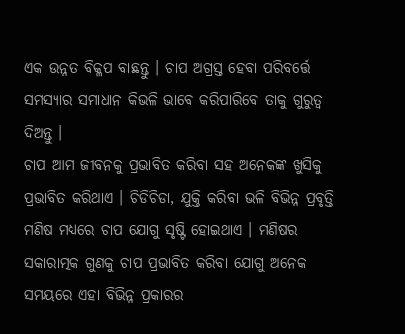ଏକ ଉନ୍ନତ ବିକ୍ଳପ ବାଛନ୍ତୁ । ଚାପ ଅଗ୍ରସ୍ତ ହେବା ପରିବର୍ତ୍ତେ ସମସ୍ୟାର ସମାଧାନ କିଭଳି ଭାବେ କରିପାରିବେ ତାକୁ ଗୁରୁତ୍ଵ ଦିଅନ୍ତୁ ।
ଚାପ ଆମ ଜୀବନକୁ ପ୍ରଭାବିତ କରିବା ସହ ଅନେକଙ୍କ ଖୁସିକୁ ପ୍ରଭାବିତ କରିଥାଏ । ଚିଡିଚିଡା, ଯୁକ୍ତି କରିବା ଭଳି ବିଭିନ୍ନ ପ୍ରବୃତ୍ତି ମଣିଷ ମଧ୍ୟରେ ଚାପ ଯୋଗୁ ସୃଷ୍ଟି ହୋଇଥାଏ । ମଣିଷର ସକାରାତ୍ମକ ଗୁଣକୁ ଚାପ ପ୍ରଭାବିତ କରିବା ଯୋଗୁ ଅନେକ ସମୟରେ ଏହା ବିଭିନ୍ନ ପ୍ରକାରର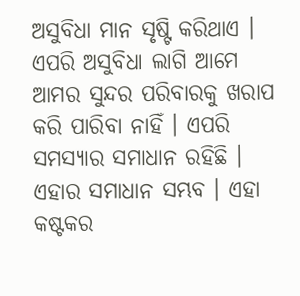ଅସୁବିଧା ମାନ ସୃଷ୍ଟି କରିଥାଏ । ଏପରି ଅସୁବିଧା ଲାଗି ଆମେ ଆମର ସୁନ୍ଦର ପରିବାରକୁ ଖରାପ କରି ପାରିବା ନାହିଁ । ଏପରି ସମସ୍ୟାର ସମାଧାନ ରହିଛି । ଏହାର ସମାଧାନ ସମ୍ଭବ । ଏହା କଷ୍ଟକର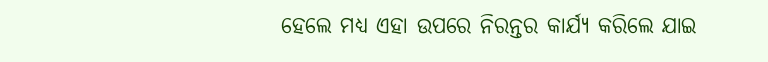ହେଲେ ମଧ୍ୟ ଏହା ଉପରେ ନିରନ୍ତର କାର୍ଯ୍ୟ କରିଲେ ଯାଇ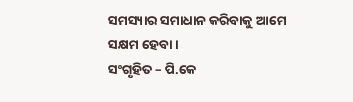ସମସ୍ୟାର ସମାଧାନ କରିବାକୁ ଆମେ ସକ୍ଷମ ହେବା ।
ସଂଗୃହିତ – ପି.କେ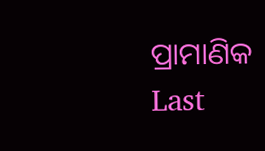ପ୍ରାମାଣିକ
Last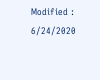Modified : 6/24/2020